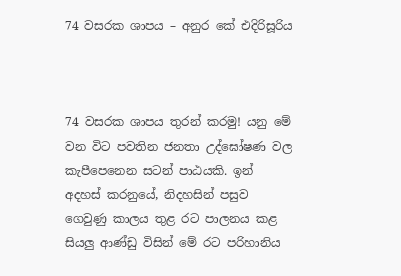74 වසරක ශාපය – අනුර කේ එදිරිසූරිය



74 වසරක ශාපය තුරන් කරමු! යනු මේ වන විට පවතින ජනතා උද්ඝෝෂණ වල කැපීපෙනෙන සටන් පාඨයකි. ඉන් අදහස් කරනුයේ, නිදහසින් පසුව ගෙවුණු කාලය තුළ රට පාලනය කළ සියලු ආණ්ඩු විසින් මේ රට පරිහානිය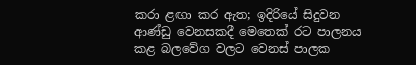කරා ළඟා කර ඇත; ඉදිරියේ සිදුවන ආණ්ඩු වෙනසකදී මෙතෙක් රට පාලනය කළ බලවේග වලට වෙනස් පාලක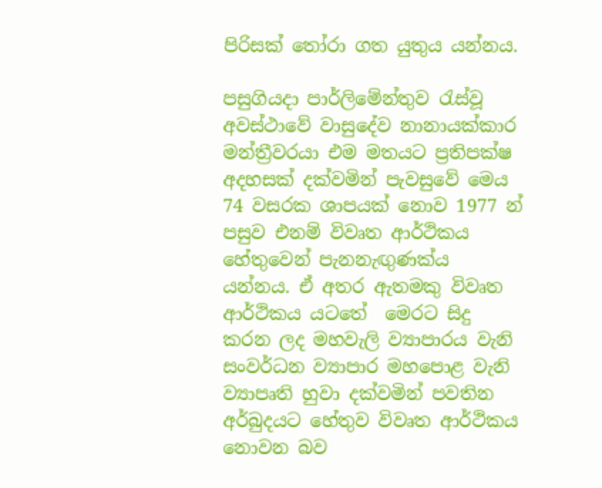පිරිසක් තෝරා ගත යුතුය යන්නය.

පසුගියදා පාර්ලිමේන්තුව රැස්වූ අවස්ථාවේ වාසුදේව නානායක්කාර මන්ත්‍රීවරයා එම මතයට ප්‍රතිපක්ෂ අදහසක් දක්වමින් පැවසුවේ මෙය 74 වසරක ශාපයක් නොව 1977 න් පසුව එනම් විවෘත ආර්ථිකය හේතුවෙන් පැනනැඟුණක්ය යන්නය. ඒ අතර ඇතමකු විවෘත ආර්ථිකය යටතේ  මෙරට සිදු කරන ලද මහවැලි ව්‍යාපාරය වැනි සංවර්ධන ව්‍යාපාර මහපොළ වැනි ව්‍යාපෘති හුවා දක්වමින් පවතින අර්බුදයට හේතුව විවෘත ආර්ථිකය නොවන බව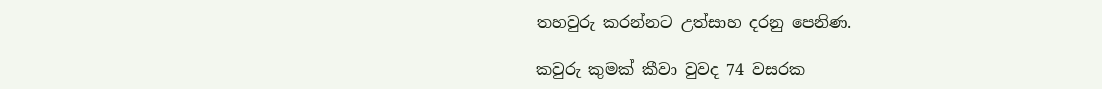තහවුරු කරන්නට උත්සාහ දරනු පෙනිණ.

කවුරු කුමක් කීවා වුවද 74 වසරක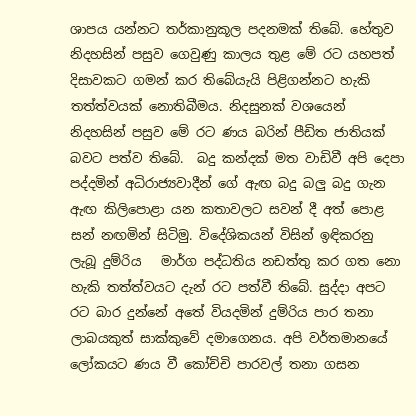ශාපය යන්නට තර්කානුකූල පදනමක් තිබේ. හේතුව නිදහසින් පසුව ගෙවුණු කාලය තුළ මේ රට යහපත් දිසාවකට ගමන් කර තිබේයැයි පිළිගන්නට හැකි තත්ත්වයක් නොතිබීමය. නිදසුනක් වශයෙන් නිදහසින් පසුව මේ රට ණය බරින් පීඩිත ජාතියක් බවට පත්ව තිබේ.  බදු කන්දක් මත වාඩිවී අපි දෙපා පද්දමින් අධිරාජ්‍යවාදීන් ගේ ඇඟ බදු බලු බදු ගැන ඇඟ කිලිපොළා යන කතාවලට සවන් දී අත් පොළ සන් නඟමින් සිටිමු. විදේශිකයන් විසින් ඉඳිකරනු ලැබූ දුම්රිය   මාර්ග පද්ධතිය නඩත්තු කර ගත නො හැකි තත්ත්වයට දැන් රට පත්වී තිබේ. සුද්දා අපට රට බාර දුන්නේ අතේ වියදමින් දුම්රිය පාර තනා ලාබයකුත් සාක්කුවේ දමාගෙනය. අපි වර්තමානයේ ලෝකයට ණය වී කෝච්චි පාරවල් තනා ගසන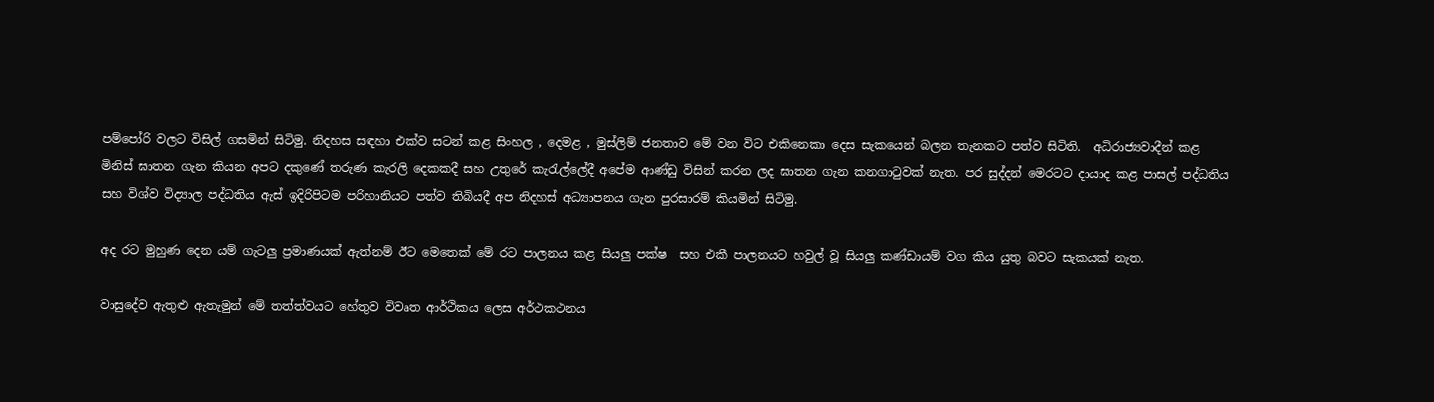පම්පෝරි වලට විසිල් ගසමින් සිටිමු. නිදහස සඳහා එක්ව සටන් කළ සිංහල , දෙමළ , මුස්ලිම් ජනතාව මේ වන විට එකිනෙකා දෙස සැකයෙන් බලන තැනකට පත්ව සිටිති.  අධිරාජ්‍යවාදීන් කළ මිනිස් ඝාතන ගැන කියන අපට දකුණේ තරුණ කැරලි දෙකකදී සහ උතුරේ කැරැල්ලේදී අපේම ආණ්ඩු විසින් කරන ලද ඝාතන ගැන කනගාටුවක් නැත. පර සුද්දන් මෙරටට දායාද කළ පාසල් පද්ධතිය සහ විශ්ව විද්‍යාල පද්ධතිය ඇස් ඉදිරිපිටම පරිහානියට පත්ව තිබියදී අප නිදහස් අධ්‍යාපනය ගැන පුරසාරම් කියමින් සිටිමු.

අද රට මුහුණ දෙන යම් ගැටලු ප්‍රමාණයක් ඇත්නම් ඊට මෙතෙක් මේ රට පාලනය කළ සියලු පක්ෂ  සහ එකී පාලනයට හවුල් වූ සියලු කණ්ඩායම් වග කිය යුතු බවට සැකයක් නැත.

වාසුදේව ඇතුළු ඇතැමුන් මේ තත්ත්වයට හේතුව විවෘත ආර්ථිකය ලෙස අර්ථකථනය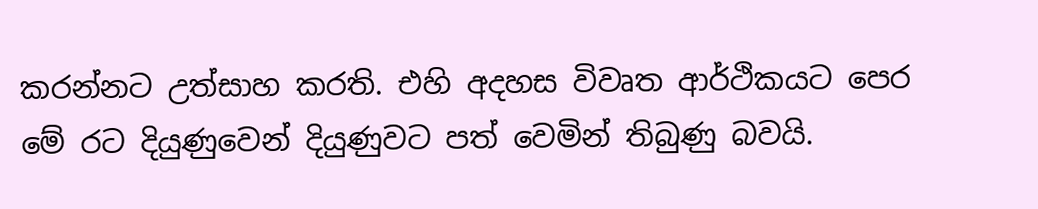කරන්නට උත්සාහ කරති. එහි අදහස විවෘත ආර්ථිකයට පෙර මේ රට දියුණුවෙන් දියුණුවට පත් වෙමින් තිබුණු බවයි.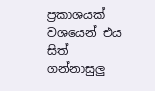ප්‍රකාශයක් වශයෙන් එය සිත් ගන්නාසුලු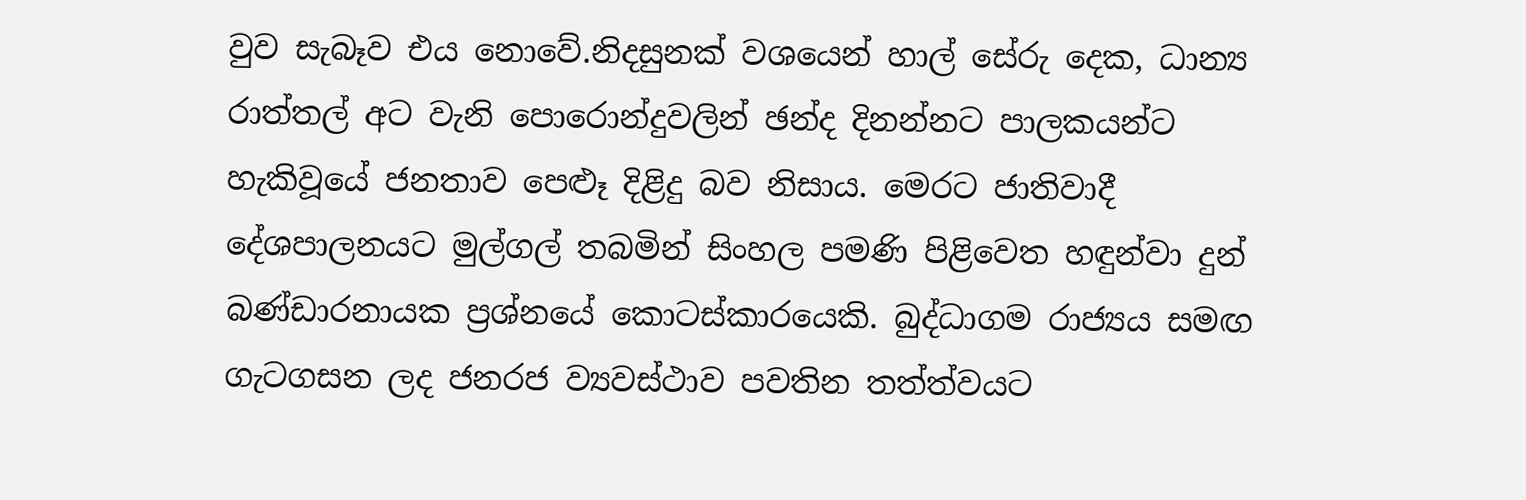වුව සැබෑව එය නොවේ.නිදසුනක් වශයෙන් හාල් සේරු දෙක, ධාන්‍ය රාත්තල් අට වැනි පොරොන්දුවලින් ඡන්ද දිනන්නට පාලකයන්ට හැකිවූයේ ජනතාව පෙළුෑ දිළිදු බව නිසාය. මෙරට ජාතිවාදී දේශපාලනයට මුල්ගල් තබමින් සිංහල පමණි පිළිවෙත හඳුන්වා දුන් බණ්ඩාරනායක ප්‍රශ්නයේ කොටස්කාරයෙකි. බුද්ධාගම රාජ්‍යය සමඟ ගැටගසන ලද ජනරජ ව්‍යවස්ථාව පවතින තත්ත්වයට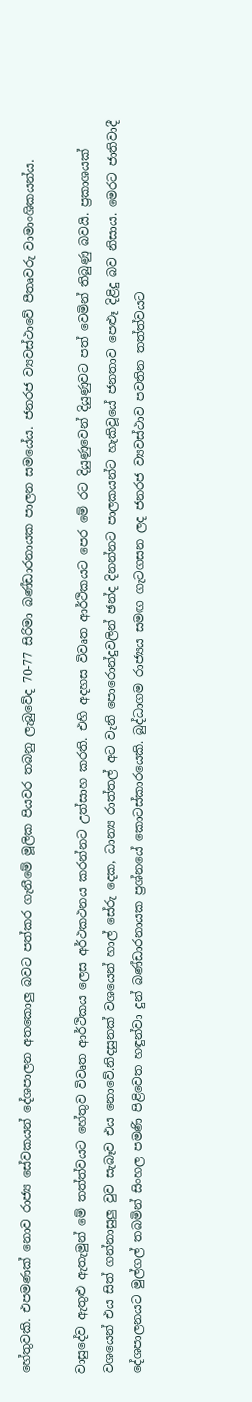හේතුවකි. එපමණක් නොව රාජ්‍ය සේවකයන් දේශපාලන අතකොලු බවට පත්කර ගැනීමේ මූලික පියවර තබනු ලැබුවේද 70-77 සිරිමා බණ්ඩාරනායක පාලන සමයේය. ජනරජ ව්‍යවස්ථාවේ පීතෘවරු වාමාංශිකයන්ය.

වාසුදේව ඇතුළු ඇතැමුන් මේ තත්ත්වයට හේතුව විවෘත ආර්ථිකය ලෙස අර්ථකථනය කරන්නට උත්සාහ කරති. එහි අදහස විවෘත ආර්ථිකයට පෙර මේ රට දියුණුවෙන් දියුණුවට පත් වෙමින් තිබුණු බවයි. ප්‍රකාශයක් වශයෙන් එය සිත් ගන්නාසුලු වුව සැබෑව එය නොවේ.නිදසුනක් වශයෙන් හාල් සේරු දෙක, ධාන්‍ය රාත්තල් අට වැනි පොරොන්දුවලින් ඡන්ද දිනන්නට පාලකයන්ට හැකිවූයේ ජනතාව පෙළුෑ දිළිදු බව නිසාය. මෙරට ජාතිවාදී දේශපාලනයට මුල්ගල් තබමින් සිංහල පමණි පිළිවෙත හඳුන්වා දුන් බණ්ඩාරනායක ප්‍රශ්නයේ කොටස්කාරයෙකි. බුද්ධාගම රාජ්‍යය සමඟ ගැටගසන ලද ජනරජ ව්‍යවස්ථාව පවතින තත්ත්වයට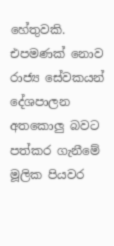හේතුවකි. එපමණක් නොව රාජ්‍ය සේවකයන් දේශපාලන අතකොලු බවට පත්කර ගැනීමේ මූලික පියවර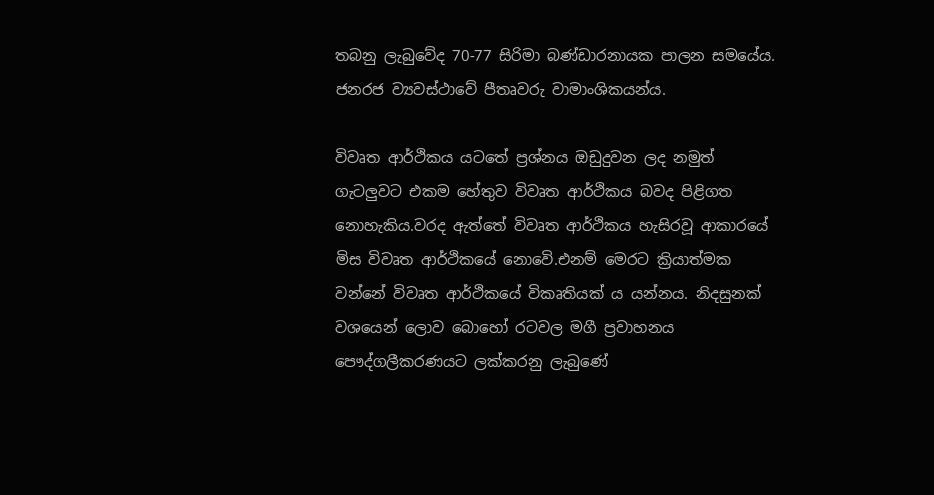තබනු ලැබුවේද 70-77 සිරිමා බණ්ඩාරනායක පාලන සමයේය. ජනරජ ව්‍යවස්ථාවේ පීතෘවරු වාමාංශිකයන්ය.

විවෘත ආර්ථිකය යටතේ ප්‍රශ්නය ඔඩුදුවන ලද නමුත් ගැටලුවට එකම හේතුව විවෘත ආර්ථිකය බවද පිළිගත නොහැකිය.වරද ඇත්තේ විවෘත ආර්ථිකය හැසිරවූ ආකාරයේ මිස විවෘත ආර්ථිකයේ නොවෙි.එනම් මෙරට ක්‍රියාත්මක වන්නේ විවෘත ආර්ථිකයේ විකෘතියක් ය යන්නය. නිදසුනක් වශයෙන් ලොව බොහෝ රටවල මගී ප්‍රවාහනය පෞද්ගලීකරණයට ලක්කරනු ලැබුණේ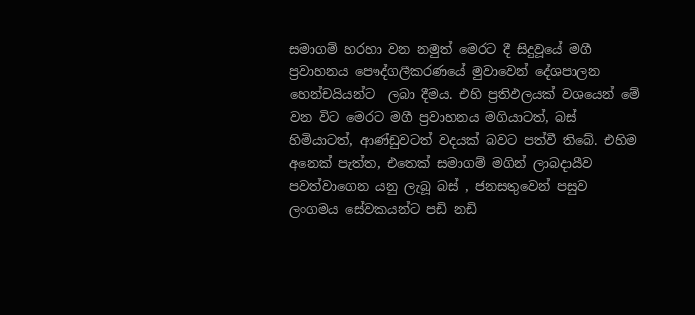සමාගම් හරහා වන නමුත් මෙරට දී සිදුවූයේ මගී ප්‍රවාහනය පෞද්ගලීකරණයේ මුවාවෙන් දේශපාලන හෙන්චයියන්ට  ලබා දීමය. එහි ප්‍රතිඵලයක් වශයෙන් මේ වන විට මෙරට මගී ප්‍රවාහනය මගියාටත්, බස් හිමියාටත්, ආණ්ඩුවටත් වදයක් බවට පත්වී තිබේ. එහිම අනෙක් පැත්ත, එතෙක් සමාගම් මගින් ලාබදායීව පවත්වාගෙන යනු ලැබූ බස් , ජනසතුවෙන් පසුව ලංගමය සේවකයන්ට පඩි නඩි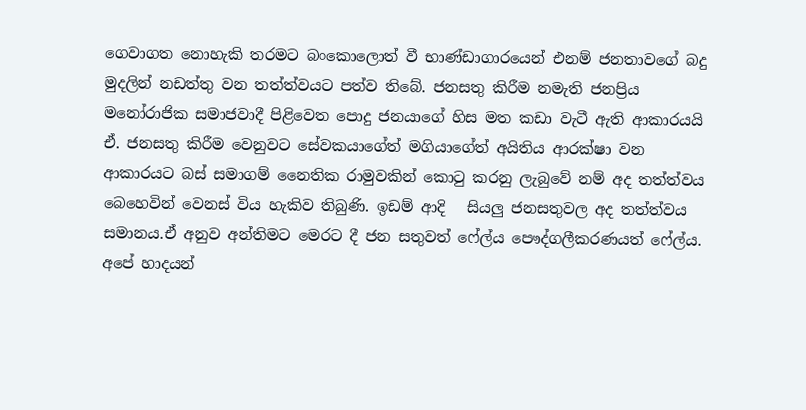ගෙවාගත නොහැකි තරමට බංකොලොත් වී භාණ්ඩාගාරයෙන් එනම් ජනතාවගේ බදු මුදලින් නඩත්තු වන තත්ත්වයට පත්ව තිබේ. ජනසතු කිරීම නමැති ජනප්‍රිය මනෝරාජික සමාජවාදී පිළිවෙත පොදු ජනයාගේ හිස මත කඩා වැටී ඇති ආකාරයයි ඒ. ජනසතු කිරීම වෙනුවට සේවකයාගේත් මගියාගේත් අයිතිය ආරක්ෂා වන ආකාරයට බස් සමාගම් නෛතික රාමුවකින් කොටු කරනු ලැබුවේ නම් අද තත්ත්වය බෙහෙවින් වෙනස් විය හැකිව තිබුණි. ඉඩම් ආදි   සියලු ජනසතුවල අද තත්ත්වය සමානය.ඒ අනුව අන්තිමට මෙරට දී ජන සතුවත් ෆේල්ය පෞද්ගලීකරණයත් ෆේල්ය. අපේ හාදයන්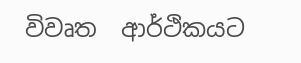විවෘත  ආර්ථිකයට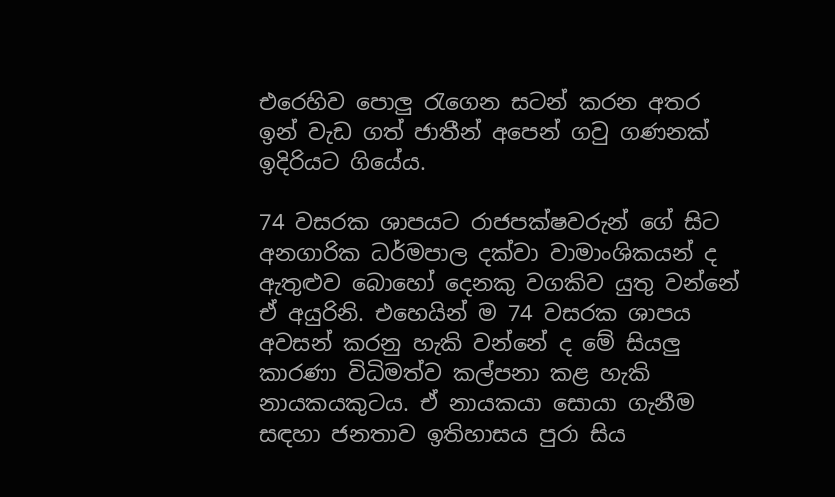එරෙහිව පොලු රැගෙන සටන් කරන අතර  ඉන් වැඩ ගත් ජාතීන් අපෙන් ගවු ගණනක් ඉදිරියට ගියේය.

74 වසරක ශාපයට රාජපක්ෂවරුන් ගේ සිට අනගාරික ධර්මපාල දක්වා වාමාංශිකයන් ද ඇතුළුව බොහෝ දෙනකු වගකිව යුතු වන්නේ ඒ අයුරිනි. එහෙයින් ම 74 වසරක ශාපය අවසන් කරනු හැකි වන්නේ ද මේ සියලු කාරණා විධිමත්ව කල්පනා කළ හැකි නායකයකුටය. ඒ නායකයා සොයා ගැනීම සඳහා ජනතාව ඉතිහාසය පුරා සිය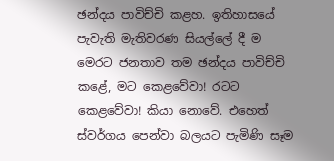ඡන්දය පාවිච්චි කළහ. ඉතිහාසයේ පැවැති මැතිවරණ සියල්ලේ දී ම මෙරට ජනතාව තම ඡන්දය පාවිච්චි කළේ, මට කෙළවේවා! රටට කෙළවේවා! කියා නොවේ. එහෙත් ස්වර්ගය පෙන්වා බලයට පැමිණි සෑම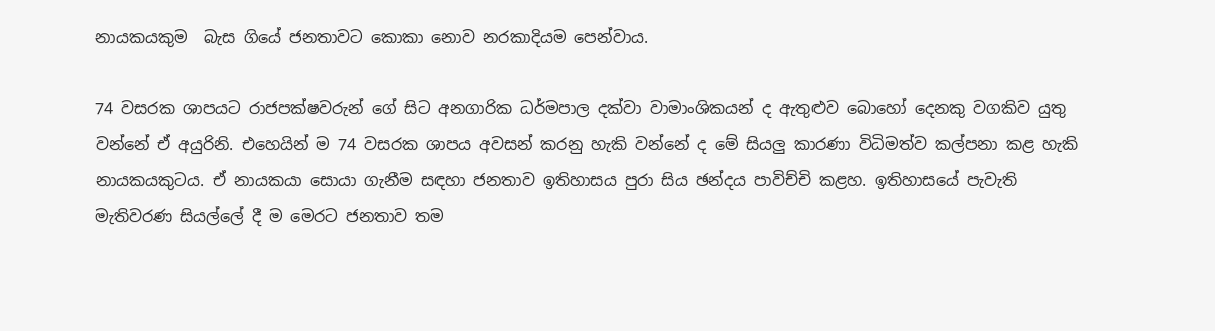නායකයකුම  බැස ගියේ ජනතාවට කොකා නොව නරකාදියම පෙන්වාය.

74 වසරක ශාපයට රාජපක්ෂවරුන් ගේ සිට අනගාරික ධර්මපාල දක්වා වාමාංශිකයන් ද ඇතුළුව බොහෝ දෙනකු වගකිව යුතු වන්නේ ඒ අයුරිනි. එහෙයින් ම 74 වසරක ශාපය අවසන් කරනු හැකි වන්නේ ද මේ සියලු කාරණා විධිමත්ව කල්පනා කළ හැකි නායකයකුටය. ඒ නායකයා සොයා ගැනීම සඳහා ජනතාව ඉතිහාසය පුරා සිය ඡන්දය පාවිච්චි කළහ. ඉතිහාසයේ පැවැති මැතිවරණ සියල්ලේ දී ම මෙරට ජනතාව තම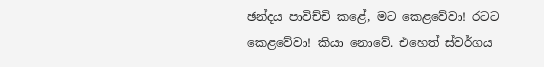ඡන්දය පාවිච්චි කළේ, මට කෙළවේවා! රටට කෙළවේවා! කියා නොවේ. එහෙත් ස්වර්ගය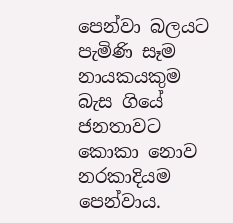පෙන්වා බලයට පැමිණි සෑම නායකයකුම  බැස ගියේ ජනතාවට කොකා නොව නරකාදියම පෙන්වාය.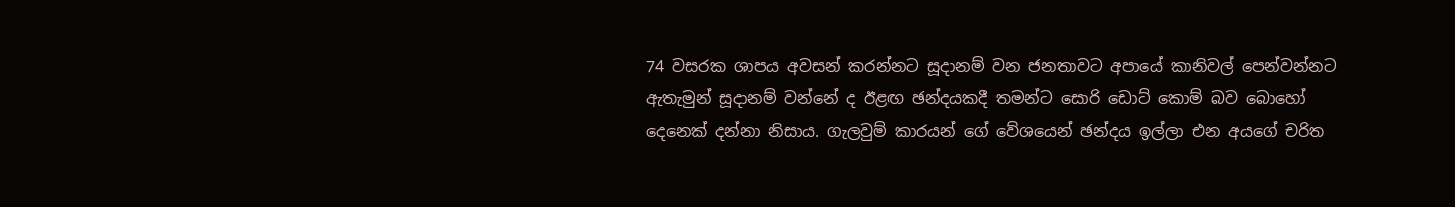74 වසරක ශාපය අවසන් කරන්නට සූදානම් වන ජනතාවට අපායේ කානිවල් පෙන්වන්නට ඇතැමුන් සූදානම් වන්නේ ද ඊළඟ ඡන්දයකදී තමන්ට සොරි ඩොට් කොම් බව බොහෝ දෙනෙක් දන්නා නිසාය. ගැලවුම් කාරයන් ගේ වේශයෙන් ඡන්දය ඉල්ලා එන අයගේ චරිත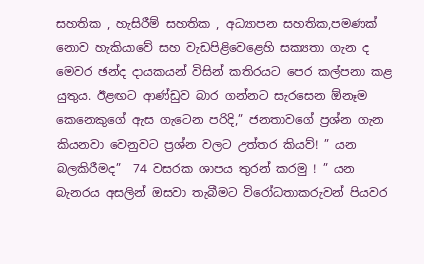සහතික , හැසිරීම් සහතික , අධ්‍යාපන සහතික,පමණක් නොව හැකියාවේ සහ වැඩපිළිවෙළෙහි සක්‍යතා ගැන ද මෙවර ඡන්ද දායකයන් විසින් කතිරයට පෙර කල්පනා කළ යුතුය. ඊළඟට ආණ්ඩුව බාර ගන්නට සැරසෙන ඕනෑම කෙනෙකුගේ ඇස ගැටෙන පරිදි,” ජනතාවගේ ප්‍රශ්න ගැන කියනවා වෙනුවට ප්‍රශ්න වලට උත්තර කියව්! ” යන බලකිරීමද”  74 වසරක ශාපය තුරන් කරමු ! ” යන බැනරය අසලින් ඔසවා තැබීමට විරෝධතාකරුවන් පියවර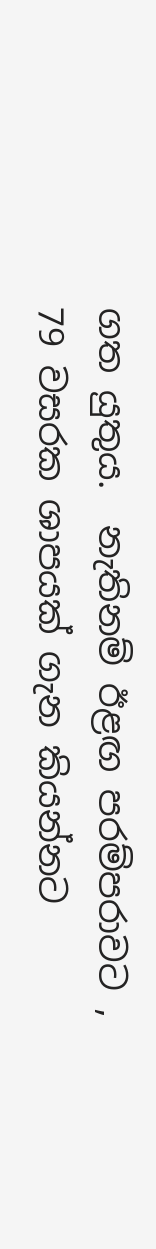ගත යුතුය.  නැතිනම් ඊළඟ පරම්පරාවට , 79 වසරක ශාපයක් ගැන කියන්නට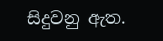සිදුවනු ඇත.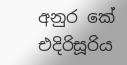අනුර කේ එදිරිසූරිය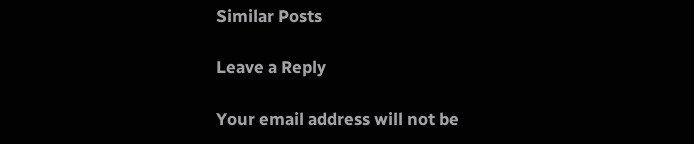Similar Posts

Leave a Reply

Your email address will not be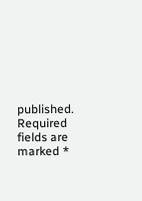published. Required fields are marked *